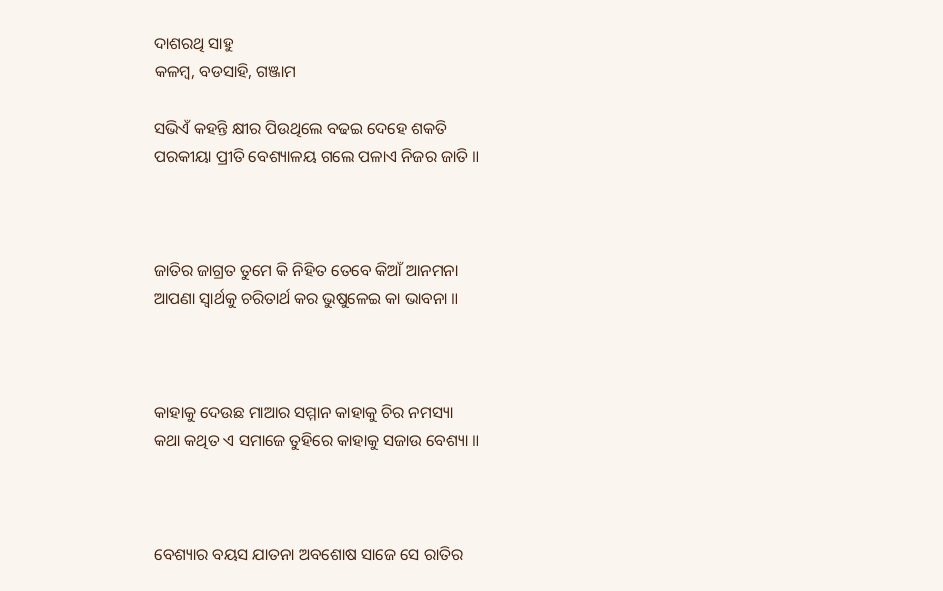ଦାଶରଥି ସାହୁ
କଳମ୍ବ, ବଡସାହି, ଗଞ୍ଜାମ

ସଭିଏଁ କହନ୍ତି କ୍ଷୀର ପିଉଥିଲେ ବଢଇ ଦେହେ ଶକତି
ପରକୀୟା ପ୍ରୀତି ବେଶ୍ୟାଳୟ ଗଲେ ପଳାଏ ନିଜର ଜାତି ॥



ଜାତିର ଜାଗ୍ରତ ତୁମେ କି ନିହିତ ତେବେ କିଆଁ ଆନମନା
ଆପଣା ସ୍ୱାର୍ଥକୁ ଚରିତାର୍ଥ କର ଭୁଷୁଳେଇ କା ଭାବନା ॥



କାହାକୁ ଦେଉଛ ମାଆର ସମ୍ମାନ କାହାକୁ ଚିର ନମସ୍ୟା
କଥା କଥିତ ଏ ସମାଜେ ତୁହିରେ କାହାକୁ ସଜାଉ ବେଶ୍ୟା ॥



ବେଶ୍ୟାର ବୟସ ଯାତନା ଅବଶୋଷ ସାଜେ ସେ ରାତିର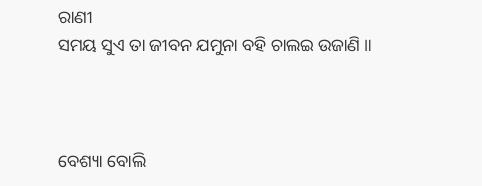ରାଣୀ
ସମୟ ସୁଏ ତା ଜୀବନ ଯମୁନା ବହି ଚାଲଇ ଉଜାଣି ॥



ବେଶ୍ୟା ବୋଲି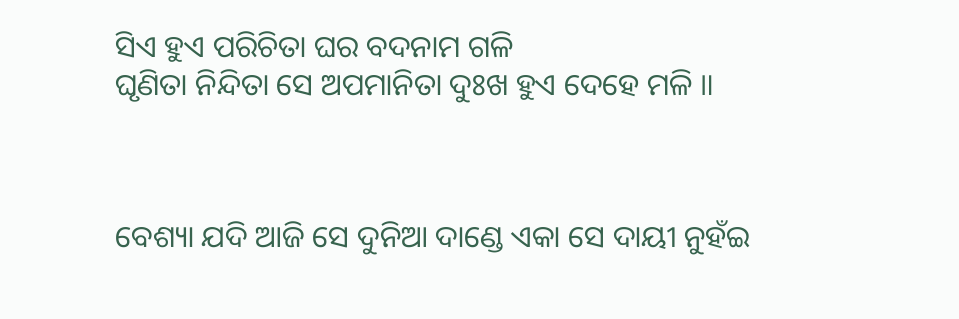ସିଏ ହୁଏ ପରିଚିତା ଘର ବଦନାମ ଗଳି
ଘୃଣିତା ନିନ୍ଦିତା ସେ ଅପମାନିତା ଦୁଃଖ ହୁଏ ଦେହେ ମଳି ॥



ବେଶ୍ୟା ଯଦି ଆଜି ସେ ଦୁନିଆ ଦାଣ୍ଡେ ଏକା ସେ ଦାୟୀ ନୁହଁଇ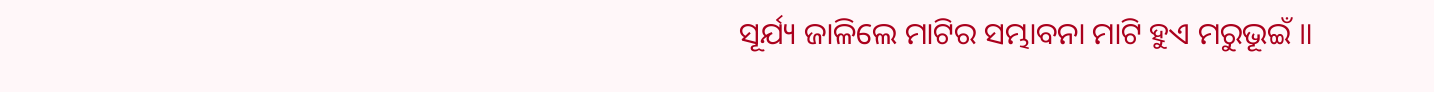ସୂର୍ଯ୍ୟ ଜାଳିଲେ ମାଟିର ସମ୍ଭାବନା ମାଟି ହୁଏ ମରୁଭୂଇଁ ॥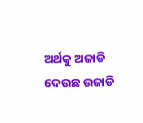ଅର୍ଥକୁ ଅଜାଡି ଦେଉଛ ଉଜାଡି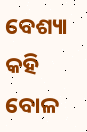ବେଶ୍ୟା କହି ବୋଳ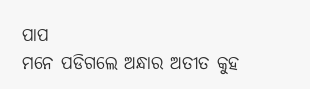ପାପ
ମନେ ପଡିଗଲେ ଅନ୍ଧାର ଅତୀତ କୁହ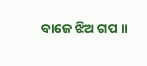ବାଜେ ଝିଅ ଗପ ॥